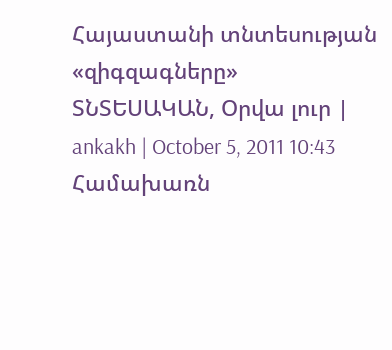Հայաստանի տնտեսության «զիգզագները»
ՏՆՏԵՍԱԿԱՆ, Օրվա լուր | ankakh | October 5, 2011 10:43
Համախառն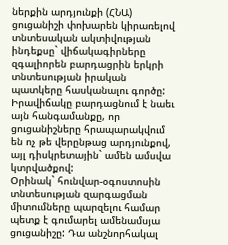ներքին արդյունքի (ՀՆԱ) ցուցանիշի փոխարեն կիրառելով տնտեսական ակտիվության ինդեքսը` վիճակագիրները զգալիորեն բարդացրին երկրի տնտեսության իրական պատկերը հասկանալու գործը: Իրավիճակը բարդացնում է նաեւ այն հանգամանքը, որ ցուցանիշները հրապարակվում են ոչ թե վերընթաց արդյունքով, այլ դիսկրետային` ամեն ամսվա կտրվածքով:
Օրինակ` հունվար-օգոստոսին տնտեսության զարգացման միտումները պարզելու համար պետք է գումարել ամենամսյա ցուցանիշը: Դա անշնորհակալ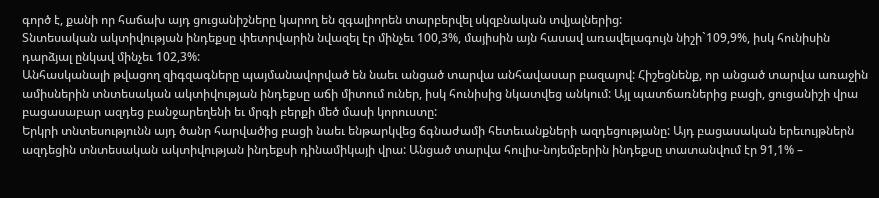գործ է, քանի որ հաճախ այդ ցուցանիշները կարող են զգալիորեն տարբերվել սկզբնական տվյալներից:
Տնտեսական ակտիվության ինդեքսը փետրվարին նվազել էր մինչեւ 100,3%, մայիսին այն հասավ առավելագույն նիշի`109,9%, իսկ հունիսին դարձյալ ընկավ մինչեւ 102,3%:
Անհասկանալի թվացող զիգզագները պայմանավորված են նաեւ անցած տարվա անհավասար բազայով: Հիշեցնենք, որ անցած տարվա առաջին ամիսներին տնտեսական ակտիվության ինդեքսը աճի միտում ուներ, իսկ հունիսից նկատվեց անկում: Այլ պատճառներից բացի, ցուցանիշի վրա բացասաբար ազդեց բանջարեղենի եւ մրգի բերքի մեծ մասի կորուստը:
Երկրի տնտեսությունն այդ ծանր հարվածից բացի նաեւ ենթարկվեց ճգնաժամի հետեւանքների ազդեցությանը: Այդ բացասական երեւույթներն ազդեցին տնտեսական ակտիվության ինդեքսի դինամիկայի վրա: Անցած տարվա հուլիս-նոյեմբերին ինդեքսը տատանվում էր 91,1% –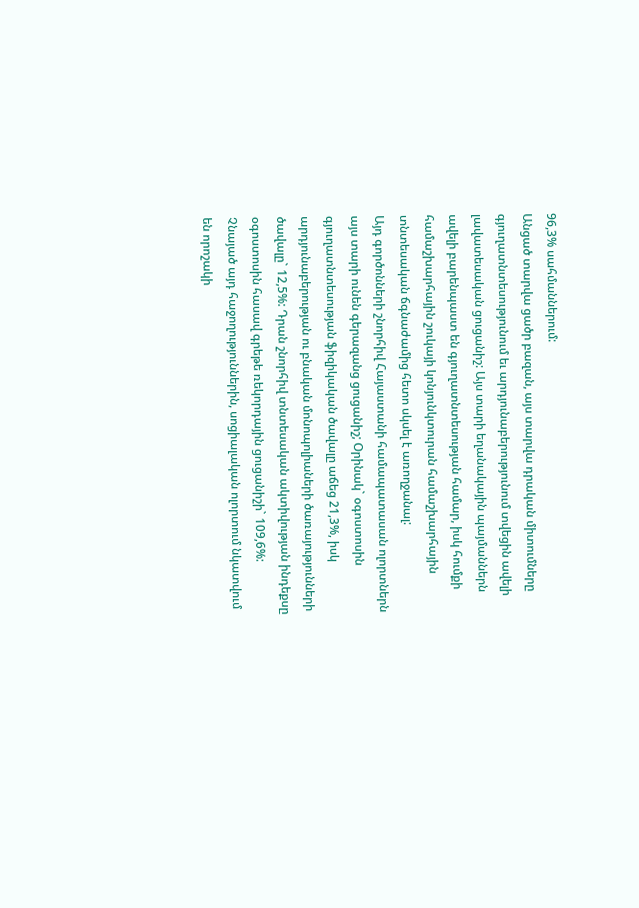96,3% սահմաններում:
Անցած տարվա ցածր բազան, այս տարվա դրական միտումները գյուղատնտեսությունում եւ արդյունաբերությունում տվեցին ավելի լավատեսական ցուցանիշ: Այս տարի եղանակային պայմաններն ավելի բարենպաստ են գյուղատնտեսության համար, իսկ հումքի համաշխարհային շուկայի կոնյունկտուրան համաշխարհային տնտեսական ճգնաժամից հետո սկսել է առողջանալ:
Այդ գործոնների շնորհիվ Հայաստանի համապատասան ոլորտներն այս տարի ունեն գերազանց ցուցանիշ; Օրինակ` օգոստոսին գյուղատնտեսության ֆիզիկական ծավալը աճեց 21,3%, իսկ արդյունաբերության ու բնական մոնոպոլիաների ծառայությունների ծավալը` 12,5%: Դրան շնորհիվ տնտեսական ակտիվության ինդեքսը օգոստոսին հասավ գրեթե ռեկորդային ցուցանիշի` 109,6%:
Չնայած այդ հաջողություններին, սոցիալական ոլորտում նկատվում են որոշակի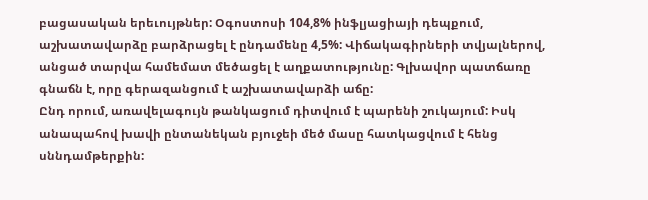բացասական երեւույթներ: Օգոստոսի 104,8% ինֆլյացիայի դեպքում, աշխատավարձը բարձրացել է ընդամենը 4,5%: Վիճակագիրների տվյալներով, անցած տարվա համեմատ մեծացել է աղքատությունը: Գլխավոր պատճառը գնաճն է, որը գերազանցում է աշխատավարձի աճը:
Ընդ որում, առավելագույն թանկացում դիտվում է պարենի շուկայում: Իսկ անապահով խավի ընտանեկան բյուջեի մեծ մասը հատկացվում է հենց սննդամթերքին: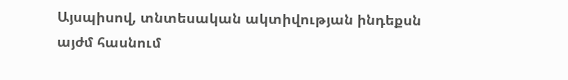Այսպիսով, տնտեսական ակտիվության ինդեքսն այժմ հասնում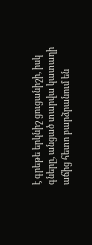է գրեթե երկնիշ ցուցանիշի, իսկ գները, անցած տարվա կատաղի աճից հետո բարձրանում են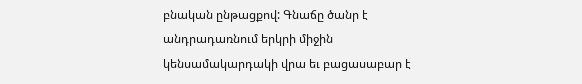բնական ընթացքով: Գնաճը ծանր է անդրադառնում երկրի միջին կենսամակարդակի վրա եւ բացասաբար է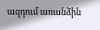ազդում առանձին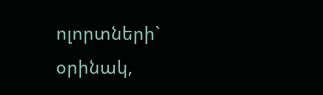ոլորտների` օրինակ,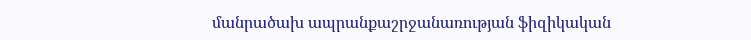մանրածախ ապրանքաշրջանառության ֆիզիկական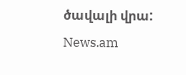ծավալի վրա:
News.am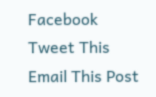Facebook
Tweet This
Email This Post